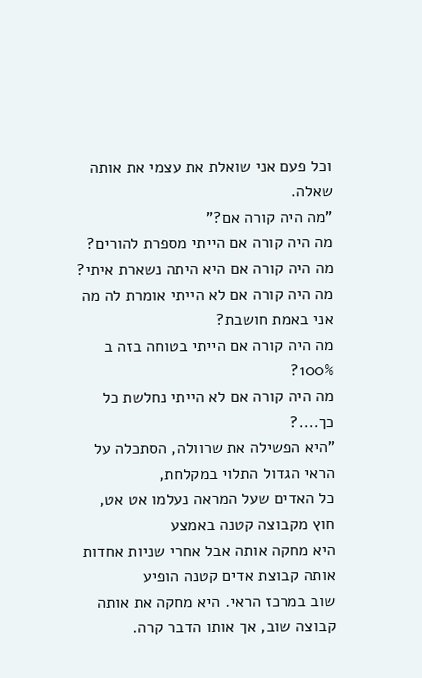וכל פעם אני שואלת את עצמי את אותה שאלה.
"מה היה קורה אם?"
מה היה קורה אם הייתי מספרת להורים?
מה היה קורה אם היא היתה נשארת איתי?
מה היה קורה אם לא הייתי אומרת לה מה אני באמת חושבת?
מה היה קורה אם הייתי בטוחה בזה ב 100%?
מה היה קורה אם לא הייתי נחלשת כל כך....?
"היא הפשילה את שרוולה, הסתכלה על הראי הגדול התלוי במקלחת,
כל האדים שעל המראה נעלמו אט אט, חוץ מקבוצה קטנה באמצע
היא מחקה אותה אבל אחרי שניות אחדות אותה קבוצת אדים קטנה הופיע
שוב במרכז הראי. היא מחקה את אותה קבוצה שוב, אך אותו הדבר קרה.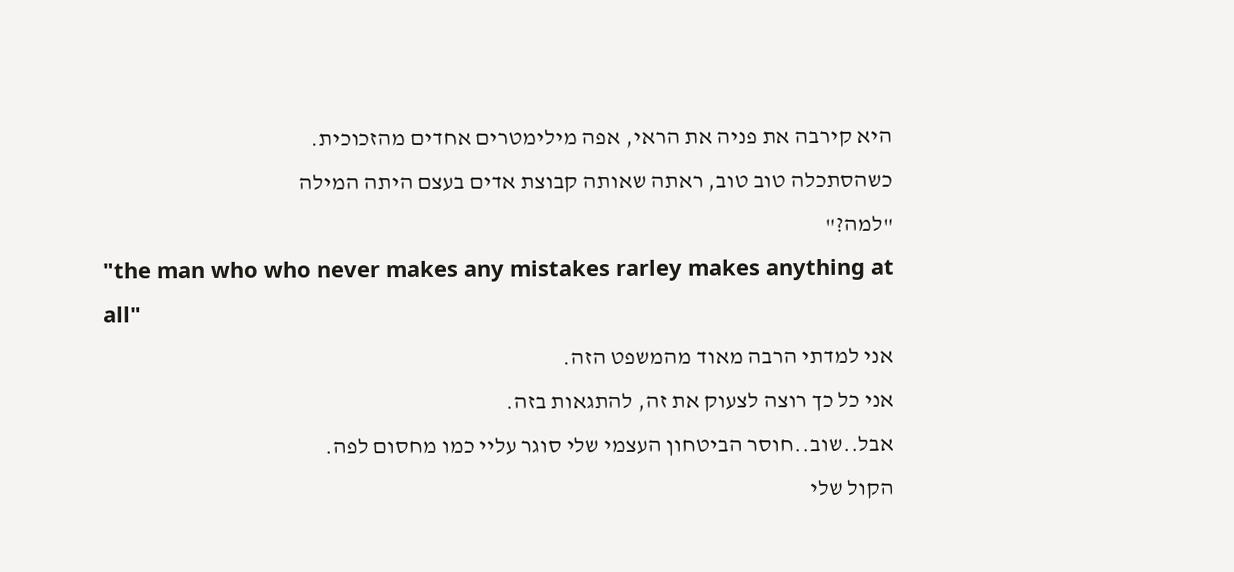היא קירבה את פניה את הראי, אפה מילימטרים אחדים מהזכוכית.
כשהסתכלה טוב טוב, ראתה שאותה קבוצת אדים בעצם היתה המילה
"למה?"
"the man who who never makes any mistakes rarley makes anything at all"
אני למדתי הרבה מאוד מהמשפט הזה.
אני כל כך רוצה לצעוק את זה, להתגאות בזה.
אבל..שוב..חוסר הביטחון העצמי שלי סוגר עליי כמו מחסום לפה.
הקול שלי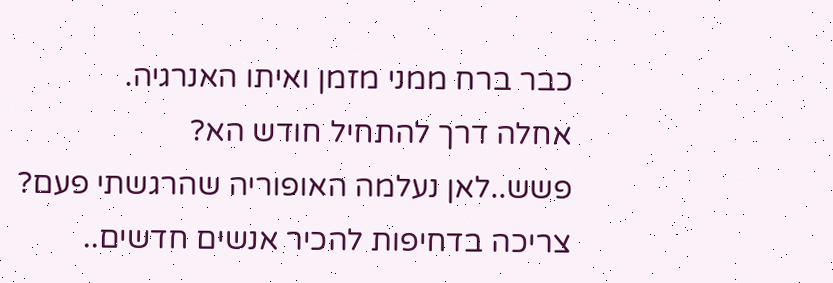כבר ברח ממני מזמן ואיתו האנרגיה.
אחלה דרך להתחיל חודש הא?
פשש..לאן נעלמה האופוריה שהרגשתי פעם?
צריכה בדחיפות להכיר אנשים חדשים..